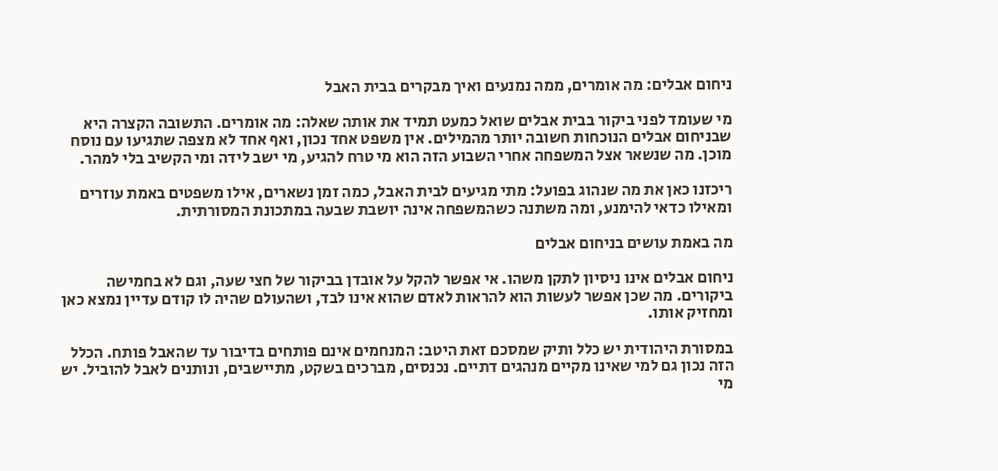ניחום אבלים: מה אומרים, ממה נמנעים ואיך מבקרים בבית האבל

מי שעומד לפני ביקור בבית אבלים שואל כמעט תמיד את אותה שאלה: מה אומרים. התשובה הקצרה היא שבניחום אבלים הנוכחות חשובה יותר מהמילים. אין משפט אחד נכון, ואף אחד לא מצפה שתגיעו עם נוסח מוכן. מה שנשאר אצל המשפחה אחרי השבוע הזה הוא מי טרח להגיע, מי ישב לידה ומי הקשיב בלי למהר.

ריכזנו כאן את מה שנהוג בפועל: מתי מגיעים לבית האבל, כמה זמן נשארים, אילו משפטים באמת עוזרים ומאילו כדאי להימנע, ומה משתנה כשהמשפחה אינה יושבת שבעה במתכונת המסורתית.

מה באמת עושים בניחום אבלים

ניחום אבלים אינו ניסיון לתקן משהו. אי אפשר להקל על אובדן בביקור של חצי שעה, וגם לא בחמישה ביקורים. מה שכן אפשר לעשות הוא להראות לאדם שהוא אינו לבד, ושהעולם שהיה לו קודם עדיין נמצא כאן ומחזיק אותו.

במסורת היהודית יש כלל ותיק שמסכם זאת היטב: המנחמים אינם פותחים בדיבור עד שהאבל פותח. הכלל הזה נכון גם למי שאינו מקיים מנהגים דתיים. נכנסים, מברכים בשקט, מתיישבים, ונותנים לאבל להוביל. יש מי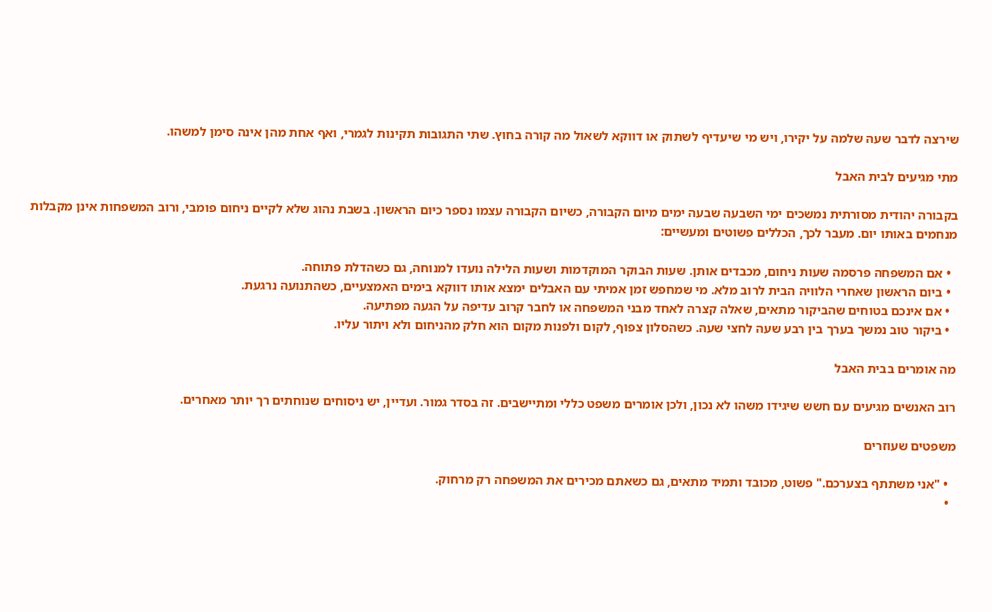שירצה לדבר שעה שלמה על יקירו, ויש מי שיעדיף לשתוק או דווקא לשאול מה קורה בחוץ. שתי התגובות תקינות לגמרי, ואף אחת מהן אינה סימן למשהו.

מתי מגיעים לבית האבל

בקבורה יהודית מסורתית נמשכים ימי השבעה שבעה ימים מיום הקבורה, כשיום הקבורה עצמו נספר כיום הראשון. בשבת נהוג שלא לקיים ניחום פומבי, ורוב המשפחות אינן מקבלות מנחמים באותו יום. מעבר לכך, הכללים פשוטים ומעשיים:

  • אם המשפחה פרסמה שעות ניחום, מכבדים אותן. שעות הבוקר המוקדמות ושעות הלילה נועדו למנוחה, גם כשהדלת פתוחה.
  • ביום הראשון שאחרי הלוויה הבית לרוב מלא. מי שמחפש זמן אמיתי עם האבלים ימצא אותו דווקא בימים האמצעיים, כשהתנועה נרגעת.
  • אם אינכם בטוחים שהביקור מתאים, שאלה קצרה לאחד מבני המשפחה או לחבר קרוב עדיפה על הגעה מפתיעה.
  • ביקור טוב נמשך בערך בין רבע שעה לחצי שעה. כשהסלון צפוף, לקום ולפנות מקום הוא חלק מהניחום ולא ויתור עליו.

מה אומרים בבית האבל

רוב האנשים מגיעים עם חשש שיגידו משהו לא נכון, ולכן אומרים משפט כללי ומתיישבים. זה בסדר גמור. ועדיין, יש ניסוחים שנוחתים רך יותר מאחרים.

משפטים שעוזרים

  • "אני משתתף בצערכם." פשוט, מכובד ותמיד מתאים, גם כשאתם מכירים את המשפחה רק מרחוק.
  •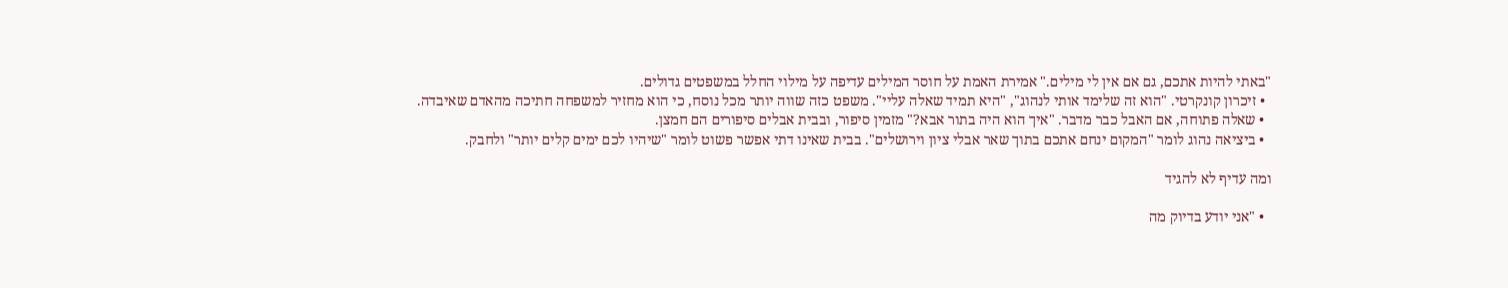"באתי להיות אתכם, גם אם אין לי מילים." אמירת האמת על חוסר המילים עדיפה על מילוי החלל במשפטים גדולים.
  • זיכרון קונקרטי. "הוא זה שלימד אותי לנהוג", "היא תמיד שאלה עליי". משפט כזה שווה יותר מכל נוסח, כי הוא מחזיר למשפחה חתיכה מהאדם שאיבדה.
  • שאלה פתוחה, אם האבל כבר מדבר. "איך הוא היה בתור אבא?" מזמין סיפור, ובבית אבלים סיפורים הם חמצן.
  • ביציאה נהוג לומר "המקום ינחם אתכם בתוך שאר אבלי ציון וירושלים". בבית שאינו דתי אפשר פשוט לומר "שיהיו לכם ימים קלים יותר" ולחבק.

ומה עדיף לא להגיד

  • "אני יודע בדיוק מה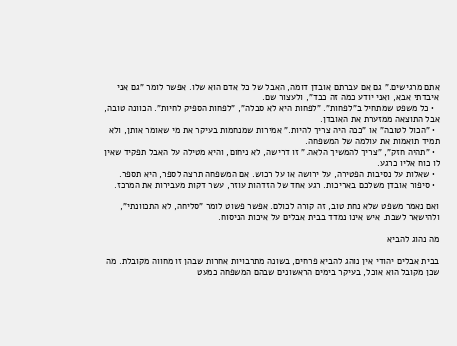אתם מרגישים." גם אם עברתם אובדן דומה, האבל של כל אדם הוא שלו. אפשר לומר "גם אני איבדתי אבא, ואני יודע כמה זה כבד", ולעצור שם.
  • כל משפט שמתחיל ב"לפחות". "לפחות היא לא סבלה", "לפחות הספיק לחיות". הכוונה טובה, אבל התוצאה ממזערת את האובדן.
  • "הכול לטובה" או "ככה היה צריך להיות." אמירות שמנחמות בעיקר את מי שאומר אותן, ולא תמיד תואמות את עולמה של המשפחה.
  • "תהיה חזק", "צריך להמשיך הלאה." זו דרישה, לא ניחום, והיא מטילה על האבל תפקיד שאין לו כוח אליו כרגע.
  • שאלות על נסיבות הפטירה, על ירושה או על רכוש. אם המשפחה תרצה לספר, היא תספר.
  • סיפור אובדן משלכם באריכות. רגע אחד של הזדהות עוזר, עשר דקות מעבירות את המרכז.

ואם נאמר משפט שלא נחת טוב, זה קורה לכולם. אפשר פשוט לומר "סליחה, לא התכוונתי", ולהישאר לשבת. איש אינו נמדד בבית אבלים על איכות הניסוח.

מה נהוג להביא

בבית אבלים יהודי אין נוהג להביא פרחים, בשונה מתרבויות אחרות שבהן זו מחווה מקובלת. מה שכן מקובל הוא אוכל, בעיקר בימים הראשונים שבהם המשפחה כמעט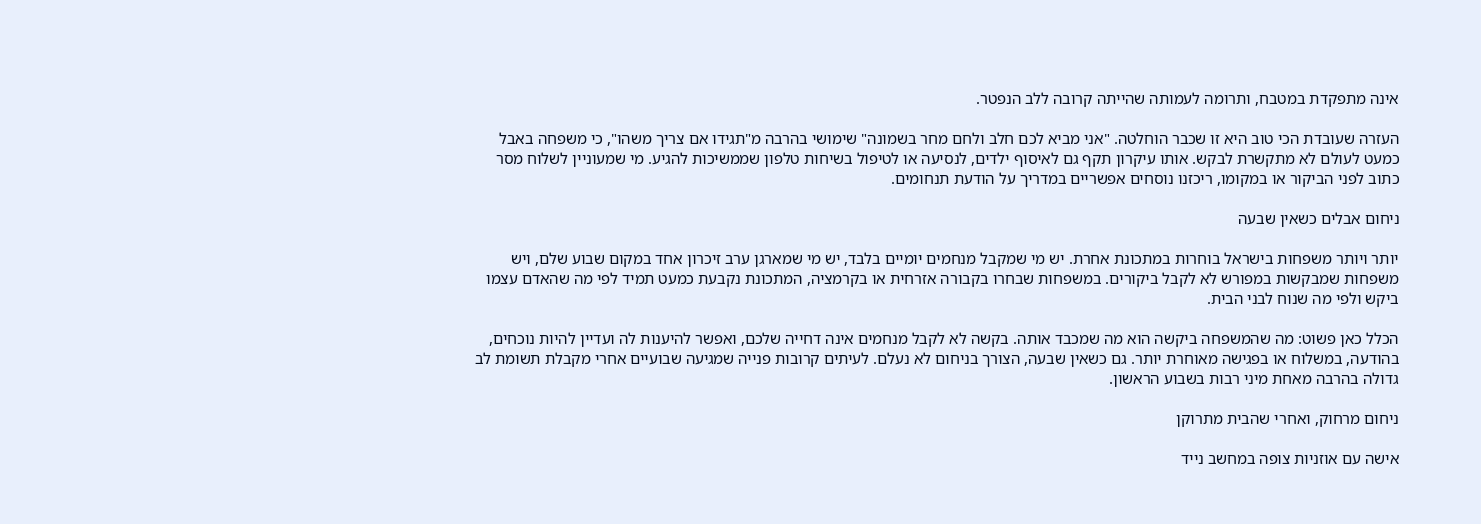אינה מתפקדת במטבח, ותרומה לעמותה שהייתה קרובה ללב הנפטר.

העזרה שעובדת הכי טוב היא זו שכבר הוחלטה. "אני מביא לכם חלב ולחם מחר בשמונה" שימושי בהרבה מ"תגידו אם צריך משהו", כי משפחה באבל כמעט לעולם לא מתקשרת לבקש. אותו עיקרון תקף גם לאיסוף ילדים, לנסיעה או לטיפול בשיחות טלפון שממשיכות להגיע. מי שמעוניין לשלוח מסר כתוב לפני הביקור או במקומו, ריכזנו נוסחים אפשריים במדריך על הודעת תנחומים.

ניחום אבלים כשאין שבעה

יותר ויותר משפחות בישראל בוחרות במתכונת אחרת. יש מי שמקבל מנחמים יומיים בלבד, יש מי שמארגן ערב זיכרון אחד במקום שבוע שלם, ויש משפחות שמבקשות במפורש לא לקבל ביקורים. במשפחות שבחרו בקבורה אזרחית או בקרמציה, המתכונת נקבעת כמעט תמיד לפי מה שהאדם עצמו ביקש ולפי מה שנוח לבני הבית.

הכלל כאן פשוט: מה שהמשפחה ביקשה הוא מה שמכבד אותה. בקשה לא לקבל מנחמים אינה דחייה שלכם, ואפשר להיענות לה ועדיין להיות נוכחים, בהודעה, במשלוח או בפגישה מאוחרת יותר. גם כשאין שבעה, הצורך בניחום לא נעלם. לעיתים קרובות פנייה שמגיעה שבועיים אחרי מקבלת תשומת לב גדולה בהרבה מאחת מיני רבות בשבוע הראשון.

ניחום מרחוק, ואחרי שהבית מתרוקן

אישה עם אוזניות צופה במחשב נייד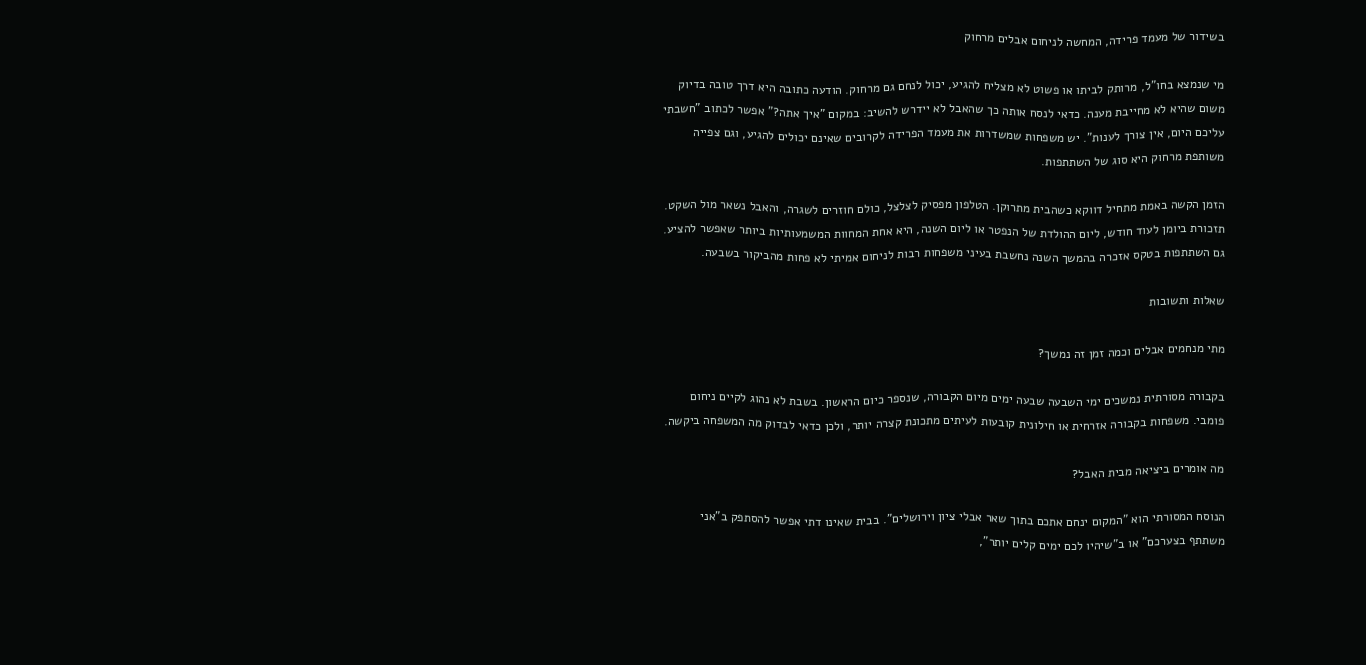בשידור של מעמד פרידה, המחשה לניחום אבלים מרחוק

מי שנמצא בחו"ל, מרותק לביתו או פשוט לא מצליח להגיע, יכול לנחם גם מרחוק. הודעה כתובה היא דרך טובה בדיוק משום שהיא לא מחייבת מענה. כדאי לנסח אותה כך שהאבל לא יידרש להשיב: במקום "איך אתה?" אפשר לכתוב "חשבתי עליכם היום, אין צורך לענות". יש משפחות שמשדרות את מעמד הפרידה לקרובים שאינם יכולים להגיע, וגם צפייה משותפת מרחוק היא סוג של השתתפות.

הזמן הקשה באמת מתחיל דווקא כשהבית מתרוקן. הטלפון מפסיק לצלצל, כולם חוזרים לשגרה, והאבל נשאר מול השקט. תזכורת ביומן לעוד חודש, ליום ההולדת של הנפטר או ליום השנה, היא אחת המחוות המשמעותיות ביותר שאפשר להציע. גם השתתפות בטקס אזכרה בהמשך השנה נחשבת בעיני משפחות רבות לניחום אמיתי לא פחות מהביקור בשבעה.

שאלות ותשובות

מתי מנחמים אבלים וכמה זמן זה נמשך?

בקבורה מסורתית נמשכים ימי השבעה שבעה ימים מיום הקבורה, שנספר כיום הראשון. בשבת לא נהוג לקיים ניחום פומבי. משפחות בקבורה אזרחית או חילונית קובעות לעיתים מתכונת קצרה יותר, ולכן כדאי לבדוק מה המשפחה ביקשה.

מה אומרים ביציאה מבית האבל?

הנוסח המסורתי הוא "המקום ינחם אתכם בתוך שאר אבלי ציון וירושלים". בבית שאינו דתי אפשר להסתפק ב"אני משתתף בצערכם" או ב"שיהיו לכם ימים קלים יותר",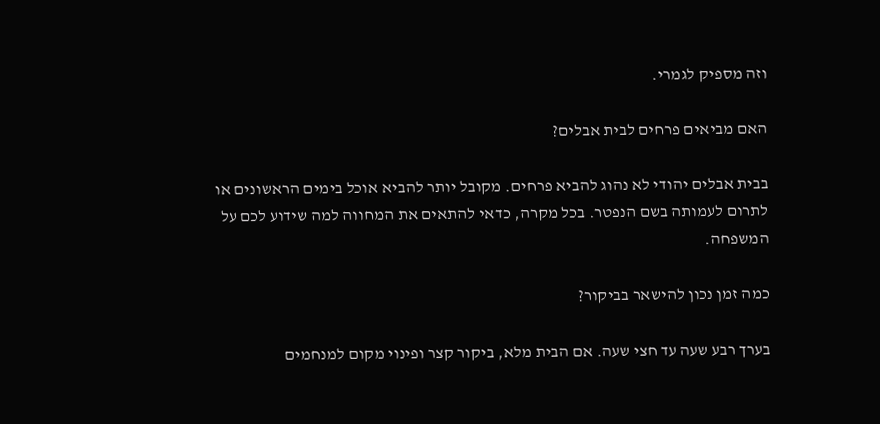וזה מספיק לגמרי.

האם מביאים פרחים לבית אבלים?

בבית אבלים יהודי לא נהוג להביא פרחים. מקובל יותר להביא אוכל בימים הראשונים או לתרום לעמותה בשם הנפטר. בכל מקרה, כדאי להתאים את המחווה למה שידוע לכם על המשפחה.

כמה זמן נכון להישאר בביקור?

בערך רבע שעה עד חצי שעה. אם הבית מלא, ביקור קצר ופינוי מקום למנחמים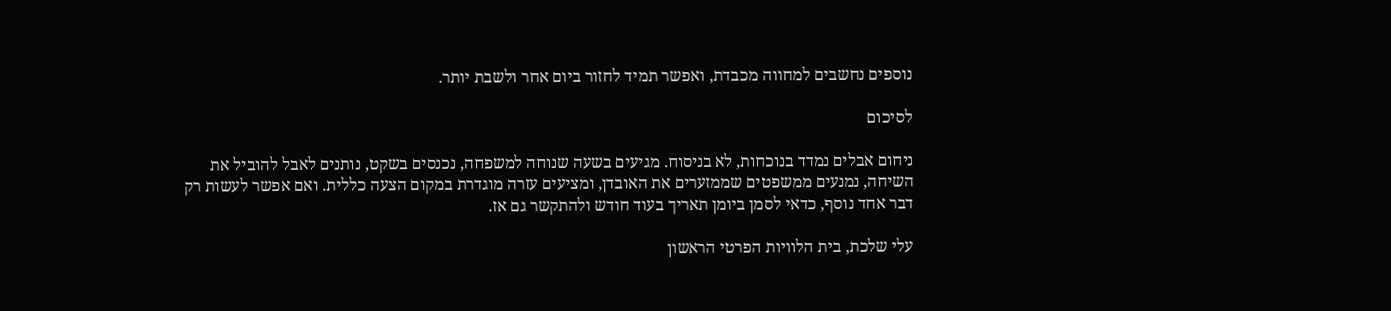נוספים נחשבים למחווה מכבדת, ואפשר תמיד לחזור ביום אחר ולשבת יותר.

לסיכום

ניחום אבלים נמדד בנוכחות, לא בניסוח. מגיעים בשעה שנוחה למשפחה, נכנסים בשקט, נותנים לאבל להוביל את השיחה, נמנעים ממשפטים שממזערים את האובדן, ומציעים עזרה מוגדרת במקום הצעה כללית. ואם אפשר לעשות רק דבר אחד נוסף, כדאי לסמן ביומן תאריך בעוד חודש ולהתקשר גם אז.

עלי שלכת, בית הלוויות הפרטי הראשון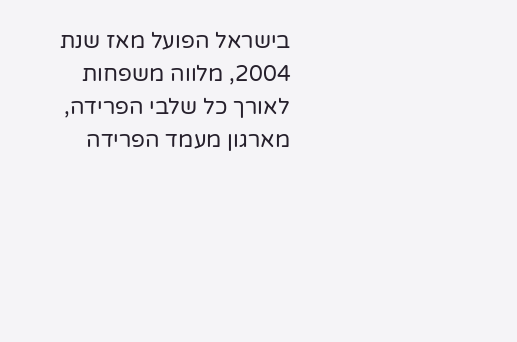בישראל הפועל מאז שנת 2004, מלווה משפחות לאורך כל שלבי הפרידה, מארגון מעמד הפרידה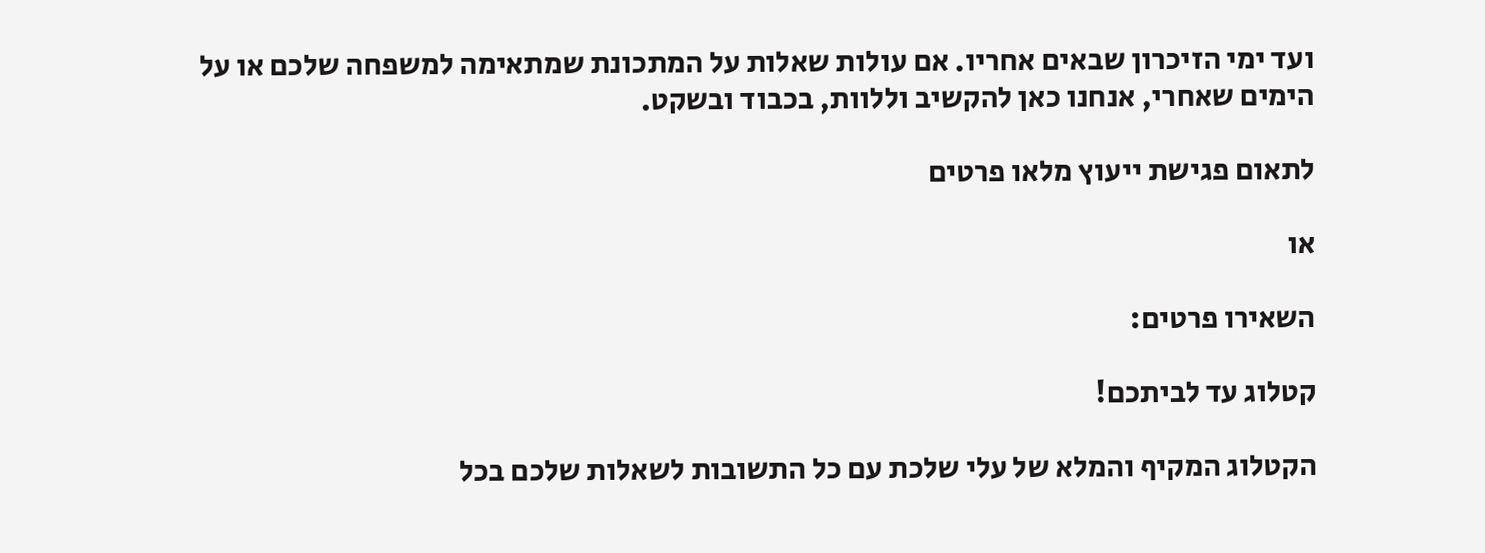ועד ימי הזיכרון שבאים אחריו. אם עולות שאלות על המתכונת שמתאימה למשפחה שלכם או על הימים שאחרי, אנחנו כאן להקשיב וללוות, בכבוד ובשקט.

לתאום פגישת ייעוץ מלאו פרטים

או

השאירו פרטים:

קטלוג עד לביתכם!

הקטלוג המקיף והמלא של עלי שלכת עם כל התשובות לשאלות שלכם בכל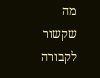מה שקשור לקבורה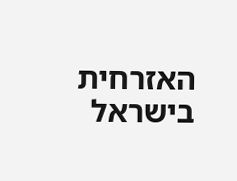האזרחית בישראל